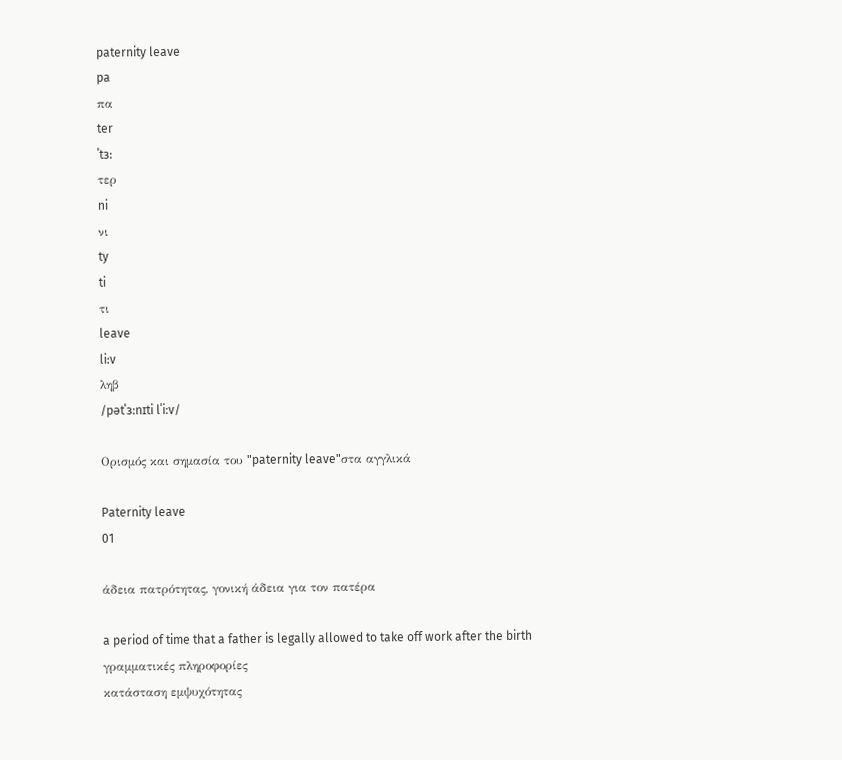paternity leave
pa
πα
ter
ˈtɜ:
τερ
ni
νι
ty
ti
τι
leave
li:v
ληβ
/pətˈɜːnɪti lˈiːv/

Ορισμός και σημασία του "paternity leave"στα αγγλικά

Paternity leave
01

άδεια πατρότητας, γονική άδεια για τον πατέρα

a period of time that a father is legally allowed to take off work after the birth
γραμματικές πληροφορίες
κατάσταση εμψυχότητας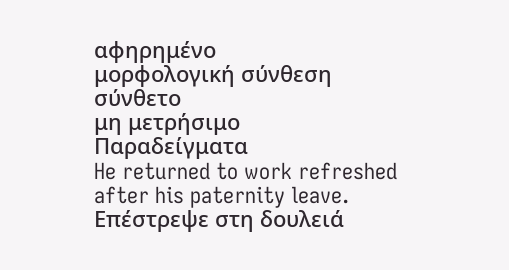αφηρημένο
μορφολογική σύνθεση
σύνθετο
μη μετρήσιμο
Παραδείγματα
He returned to work refreshed after his paternity leave.
Επέστρεψε στη δουλειά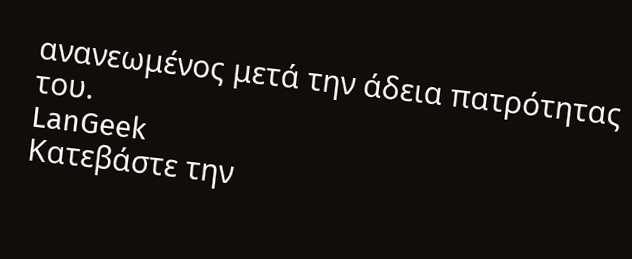ανανεωμένος μετά την άδεια πατρότητας του.
LanGeek
Κατεβάστε την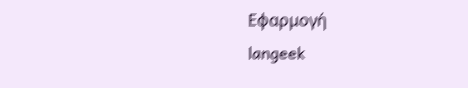Εφαρμογή
langeek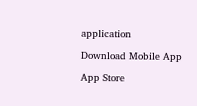application

Download Mobile App

App Store